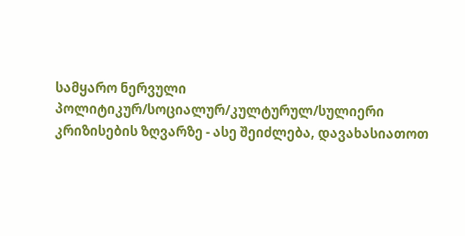სამყარო ნერვული პოლიტიკურ/სოციალურ/კულტურულ/სულიერი კრიზისების ზღვარზე - ასე შეიძლება, დავახასიათოთ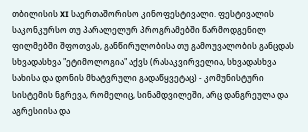თბილისის XI საერთაშორისო კინოფესტივალი. ფესტივალის საკონკურსო თუ პარალელურ პროგრამებში წარმოდგენილ ფილმებში შფოთვას, განწირულობისა თუ გამოუვალობის განცდას სხვადასხვა "ეტიმოლოგია" აქვს (რასაკვირველია, სხვადასხვა სახისა და დონის მხატვრული გადაწყვეტაც) - კომუნისტური სისტემის ნგრევა, რომელიც, სინამდვილეში, არც დანგრეულა და აგრესიისა და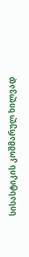სისასტიკის კოშმარულ ხილვად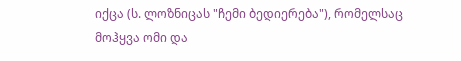იქცა (ს. ლოზნიცას "ჩემი ბედიერება"), რომელსაც მოჰყვა ომი და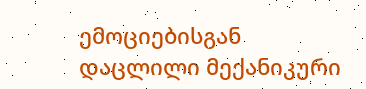ემოციებისგან დაცლილი მექანიკური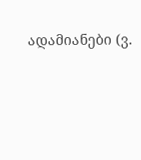ადამიანები (ვ.